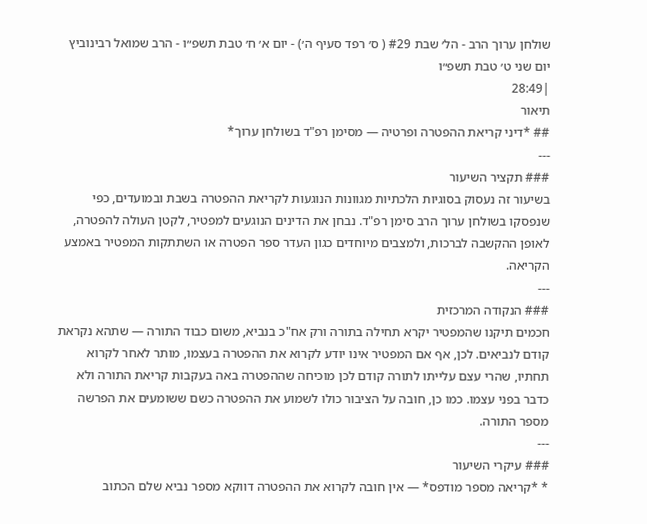שולחן ערוך הרב - הל׳ שבת #29 ( ס׳ רפד סעיף ה׳) - יום א׳ ח׳ טבת תשפ״ו - הרב שמואל רבינוביץ
יום שני ט׳ טבת תשפ״ו
|28:49
תיאור
## *דיני קריאת ההפטרה ופרטיה — מסימן רפ"ד בשולחן ערוך*
---
### תקציר השיעור
בשיעור זה נעסוק בסוגיות הלכתיות מגוונות הנוגעות לקריאת ההפטרה בשבת ובמועדים, כפי שנפסקו בשולחן ערוך הרב סימן רפ"ד. נבחן את הדינים הנוגעים למפטיר, לקטן העולה להפטרה, לאופן ההקשבה לברכות, ולמצבים מיוחדים כגון העדר ספר הפטרה או השתתקות המפטיר באמצע הקריאה.
---
### הנקודה המרכזית
חכמים תיקנו שהמפטיר יקרא תחילה בתורה ורק אח"כ בנביא, משום כבוד התורה — שתהא נקראת קודם לנביאים. לכן, אף אם המפטיר אינו יודע לקרוא את ההפטרה בעצמו, מותר לאחר לקרוא תחתיו, שהרי עצם עלייתו לתורה קודם לכן מוכיחה שההפטרה באה בעקבות קריאת התורה ולא כדבר בפני עצמו. כמו כן, חובה על הציבור כולו לשמוע את ההפטרה כשם ששומעים את הפרשה מספר התורה.
---
### עיקרי השיעור
* *קריאה מספר מודפס* — אין חובה לקרוא את ההפטרה דווקא מספר נביא שלם הכתוב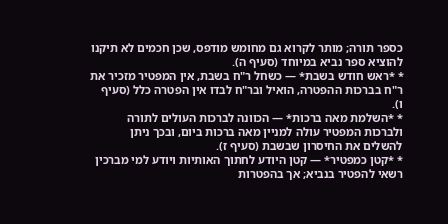כספר תורה; מותר לקרוא גם מחומש מודפס, שכן חכמים לא תיקנו להוציא ספר נביא במיוחד (סעיף ה).
* *ראש חודש בשבת* — כשחל ר"ח בשבת, אין המפטיר מזכיר את ר"ח בברכות ההפטרה, הואיל ובר"ח לבדו אין הפטרה כלל (סעיף ו).
* *השלמת מאה ברכות* — הכוונה לברכות העולים לתורה ולברכות המפטיר עולה למניין מאה ברכות ביום, ובכך ניתן להשלים את החיסרון שבשבת (סעיף ז).
* *קטן כמפטיר* — קטן היודע לחתוך האותיות ויודע למי מברכין רשאי להפטיר בנביא; אך בהפטרות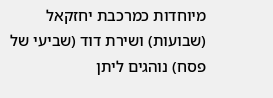מיוחדות כמרכבת יחזקאל (שבועות) ושירת דוד (שביעי של פסח) נוהגים ליתן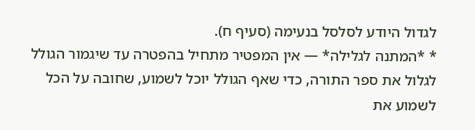לגדול היודע לסלסל בנעימה (סעיף ח).
* *המתנה לגלילה* — אין המפטיר מתחיל בהפטרה עד שיגמור הגולל לגלול את ספר התורה, כדי שאף הגולל יוכל לשמוע, שחובה על הכל לשמוע את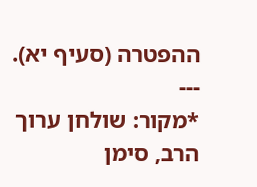ההפטרה (סעיף יא).
---
*מקור: שולחן ערוך הרב, סימן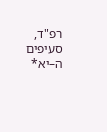רפ"ד, סעיפים ה–יא*